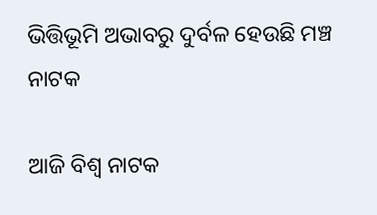ଭିତ୍ତିଭୂମି ଅଭାବରୁ ଦୁର୍ବଳ ହେଉଛି ମଞ୍ଚ ନାଟକ

ଆଜି ବିଶ୍ବ ନାଟକ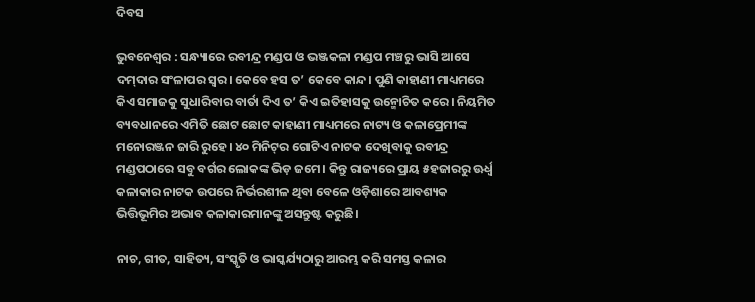ଦିବସ

ଭୁବନେଶ୍ୱର : ସନ୍ଧ୍ୟାରେ ରବୀନ୍ଦ୍ର ମଣ୍ଡପ ଓ ଭଞ୍ଜକଳା ମଣ୍ଡପ ମଞ୍ଚରୁ ଭାସି ଆସେ ଦମ୍‌ଦାର ସଂଳାପର ସ୍ବର। କେବେ ହସ ତ’ କେବେ କାନ୍ଦ। ପୁଣି କାହାଣୀ ମାଧ୍ୟମରେ କିଏ ସମାଜକୁ ସୁଧାରିବାର ବାର୍ତା ଦିଏ ତ’ କିଏ ଇତିହାସକୁ ଉନ୍ମୋଚିତ କରେ। ନିୟମିତ ବ୍ୟବଧାନରେ ଏମିତି ଛୋଟ ଛୋଟ କାହାଣୀ ମାଧ୍ୟମରେ ନାଟ୍ୟ ଓ କଳାପ୍ରେମୀଙ୍କ ମନୋରଞ୍ଜନ ଜାରି ରୁହେ। ୪୦ ମିନିଟ୍‌ର ଗୋଟିଏ ନାଟକ ଦେଖିବାକୁ ରବୀନ୍ଦ୍ର ମଣ୍ଡପଠାରେ ସବୁ ବର୍ଗର ଲୋକଙ୍କ ଭିଡ଼ ଜମେ। କିନ୍ତୁ ରାଜ୍ୟରେ ପ୍ରାୟ ୫ହଜାରରୁ ଊର୍ଧ୍ବ କଳାକାର ନାଟକ ଉପରେ ନିର୍ଭରଶୀଳ ଥିବା ବେଳେ ଓଡ଼ିଶାରେ ଆବଶ୍ୟକ ଭିତ୍ତିଭୂମିର ଅଭାବ କଳାକାରମାନଙ୍କୁ ଅସନ୍ତୁଷ୍ଟ କରୁଛି।

ନାଚ, ଗୀତ, ସାହିତ୍ୟ, ସଂସ୍କୃତି ଓ ଭାସ୍କର୍ଯ୍ୟଠାରୁ ଆରମ୍ଭ କରି ସମସ୍ତ କଳାର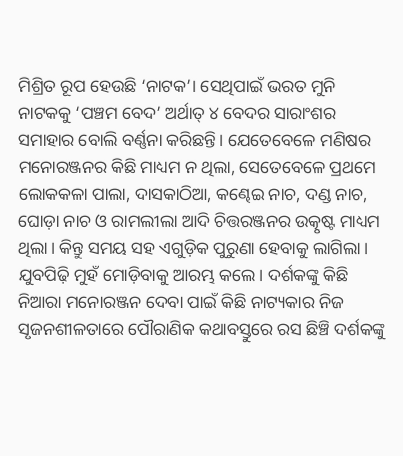ମିଶ୍ରିତ ରୂପ ହେଉଛି ‘ନାଟକ’। ସେଥିପାଇଁ ଭରତ ମୁନି ନାଟକକୁ ‘ପଞ୍ଚମ ବେଦ’ ଅର୍ଥାତ୍‌ ୪ ବେଦର ସାରାଂଶର ସମାହାର ବୋଲି ବର୍ଣ୍ଣନା କରିଛନ୍ତି। ଯେତେବେଳେ ମଣିଷର ମନୋରଞ୍ଜନର କିଛି ମାଧ୍ୟମ ନ ଥିଲା, ସେତେବେଳେ ପ୍ରଥମେ ଲୋକକଳା ପାଲା, ଦାସକାଠିଆ, କଣ୍ଢେଇ ନାଚ, ଦଣ୍ଡ ନାଚ, ଘୋଡ଼ା ନାଚ ଓ ରାମଲୀଲା ଆଦି ଚିତ୍ତରଞ୍ଜନର ଉତ୍କୃଷ୍ଟ ମାଧ୍ୟମ ଥିଲା। କିନ୍ତୁ ସମୟ ସହ ଏଗୁଡ଼ିକ ପୁରୁଣା ହେବାକୁ ଲାଗିଲା। ଯୁବପିଢ଼ି ମୁହଁ ମୋଡ଼ିବାକୁ ଆରମ୍ଭ କଲେ। ଦର୍ଶକଙ୍କୁ କିଛି ନିଆରା ମନୋରଞ୍ଜନ ଦେବା ପାଇଁ କିଛି ନାଟ୍ୟକାର ନିଜ ସୃଜନଶୀଳତାରେ ପୌରାଣିକ କଥାବସ୍ତୁରେ ରସ ଛିଞ୍ଚି ଦର୍ଶକଙ୍କୁ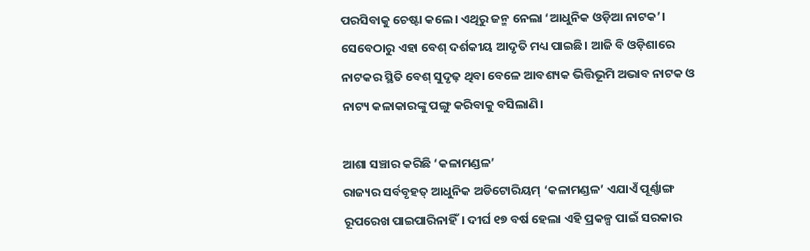ପରସିବାକୁ ଚେଷ୍ଟା କଲେ। ଏଥିରୁ ଜନ୍ମ ନେଲା ‘ଆଧୁନିକ ଓଡ଼ିଆ ନାଟକ’। ସେବେଠାରୁ ଏହା ବେଶ୍‌ ଦର୍ଶକୀୟ ଆଦୃତି ମଧ୍ୟ ପାଇଛି। ଆଜି ବି ଓଡ଼ିଶାରେ ନାଟକର ସ୍ଥିତି ବେଶ୍‌ ସୁଦୃଢ଼ ଥିବା ବେଳେ ଆବଶ୍ୟକ ଭିତ୍ତିଭୂମି ଅଭାବ ନାଟକ ଓ ନାଟ୍ୟ କଳାକାରଙ୍କୁ ପଙ୍ଗୁ କରିବାକୁ ବସିଲାଣି।

ଆଶା ସଞ୍ଚାର କରିଛି ‘କଳାମଣ୍ଡଳ’
ରାଜ୍ୟର ସର୍ବବୃହତ୍‌ ଆଧୁନିକ ଅଡିଟୋରିୟମ୍‌ ‘କଳାମଣ୍ଡଳ’ ଏଯାଏଁ ପୂର୍ଣ୍ଣାଙ୍ଗ ରୂପରେଖ ପାଇପାରିନାହିଁ। ଦୀର୍ଘ ୧୭ ବର୍ଷ ହେଲା ଏହି ପ୍ରକଳ୍ପ ପାଇଁ ସରକାର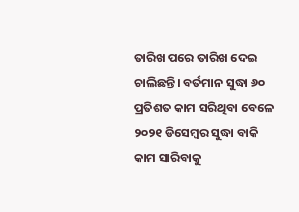ତାରିଖ ପରେ ତାରିଖ ଦେଇ ଚାଲିଛନ୍ତି। ବର୍ତମାନ ସୁଦ୍ଧା ୬୦ ପ୍ରତିଶତ କାମ ସରିଥିବା ବେଳେ ୨୦୨୧ ଡିସେମ୍ବର ସୁଦ୍ଧା ବାକି କାମ ସାରିବାକୁ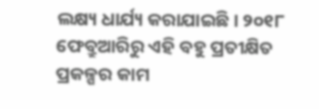ଲକ୍ଷ୍ୟ ଧାର୍ଯ୍ୟ କରାଯାଇଛି। ୨୦୧୮ ଫେବ୍ରୁଆରିରୁ ଏହି ବହୁ ପ୍ରତୀକ୍ଷିତ ପ୍ରକଳ୍ପର କାମ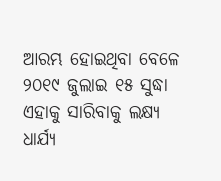ଆରମ୍ଭ ହୋଇଥିବା ବେଳେ ୨୦୧୯ ଜୁଲାଇ ୧୫ ସୁଦ୍ଧା ଏହାକୁ ସାରିବାକୁ ଲକ୍ଷ୍ୟ ଧାର୍ଯ୍ୟ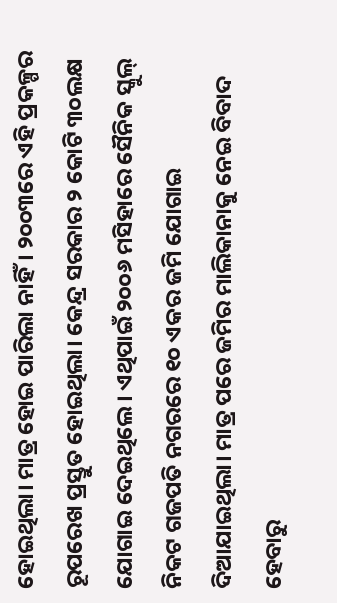ହୋଇଥିଲା। ମାତ୍ର ହୋଇ ପାରିଲା ନାହିଁ। ୨୦୦୩ରେ ଏହି ପ୍ରକଳ୍ପର ରୂପରେଖ ପ୍ରସ୍ତୁତ ହୋଇଥିଲା। କେନ୍ଦ୍ର ସରକାର ୨ କୋଟି ୩୦ଲକ୍ଷ ଯୋଗାଇ ଦେଇଥିଲେ। ଏଥିପାଇଁ ୨୦୦୬ ମସିହାରେ ସୈନିକ ସ୍କୁଲ୍‌ ନିକଟ ଗଜପତି ନଗରରେ ୧୦ ଏକର ଜମି ଯୋଗାଇ ଦିଆଯାଇଥିଲା। ମାତ୍ର ପରେ ଜମିର ମାଲିକାନାକୁ ନେଇ ବିବାଦ ହେବାରୁ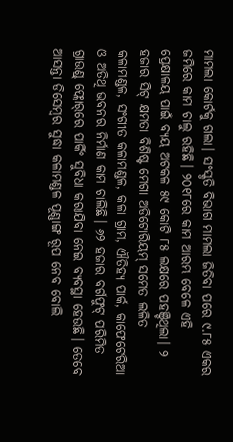ମାମଲା କୋର୍ଟକୁ ଗଲା। ସଂସ୍କୃତି ବିଭାଗ ମାମଲା ଜିତିବା ପରେ ୯.୮୫ ଏକର ଜମିରେ କାମ ଚାଲୁ ରହିଛି। ୨୦୧୮ରେ କାମ ଆରମ୍ଭ ବେ‌ଳେ ଏହି ପ୍ରେକ୍ଷାଳୟ ପାଇଁ ‌ବ୍ୟୟ ଅଟକଳ ୫୯ କୋଟି ୮୫ ଲକ୍ଷରେ ପହଞ୍ଚିଥି‌ଲା। ୨ ହଜାର ସିଟ୍‌ କ୍ଷମତା ବିଶିଷ୍ଟ ମେଗା ଅଡିଟୋରିୟମ୍‌ ସମେତ ଲଳିତ କଳାମଣ୍ଡଳ, ସଂଗୀତ କଳାମଣ୍ଡଳ, କଳା ଗ୍ରାମ, ଐତିହ୍ୟ ପାର୍କ, କାଫେଟେରିଆ ଓ ଅତିଥି ଭବନର ନିର୍ମାଣ କାମ ଚାଲିଛି। ୬୨ ହଜାର ବର୍ଗଫୁଟ୍‌ ପରିମିତ ଗ୍ରାଉଣ୍ଡ୍‌ ଫ୍ଲୋର୍‌ରେ ପାର୍କିଂ ସୁବିଧା କରାଯିବା ନେଇ ବ୍ୟବସ୍ଥା ହେଉଛି। ତେବେ ଆସନ୍ତା ଡିସେମ୍ବର ସୁଦ୍ଧା କଳାମଣ୍ଡଳ ପୂଣ୍ଣାଙ୍ଗ ରୂପ ନେବ ବୋଲି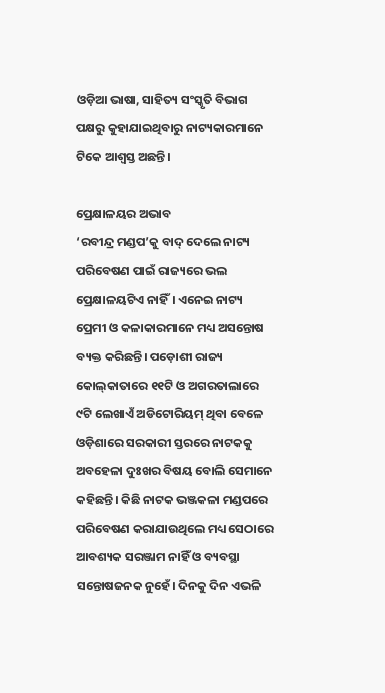ଓଡ଼ିଆ ଭାଷା, ସାହିତ୍ୟ ସଂସ୍କୃତି ବିଭାଗ ପକ୍ଷରୁ କୁହାଯାଇଥିବାରୁ ନାଟ୍ୟକାରମାନେ ଟିକେ ଆଶ୍ବସ୍ତ ଅଛନ୍ତି।

ପ୍ରେକ୍ଷାଳୟର ଅଭାବ
‘ରବୀନ୍ଦ୍ର ମଣ୍ଡପ’କୁ ବାଦ୍‌ ଦେଲେ ନାଟ୍ୟ ପରିବେଷଣ ପାଇଁ ରାଜ୍ୟରେ ଭଲ ପ୍ରେକ୍ଷାଳୟଟିଏ ନାହିଁ। ଏନେଇ ନାଟ୍ୟ ପ୍ରେମୀ ଓ କଳାକାରମାନେ ମଧ୍ୟ ଅସନ୍ତୋଷ ବ୍ୟକ୍ତ କରିଛନ୍ତି। ପଡ଼ୋଶୀ ରାଜ୍ୟ କୋଲ୍‌କାତାରେ ୧୧ଟି ଓ ଅଗରତାଲାରେ ୯ଟି ଲେଖାଏଁ ଅଡିଟୋରିୟମ୍‌ ଥିବା ବେଳେ ଓଡ଼ିଶାରେ ସରକାରୀ ସ୍ତରରେ ନାଟକକୁ ଅବହେଳା ଦୁଃଖର ବିଷୟ ବୋଲି ସେମାନେ କହିଛନ୍ତି। କିଛି ନାଟକ ଭଞ୍ଜକଳା ମଣ୍ଡପରେ ପରିବେଷଣ କରାଯାଉଥିଲେ ମଧ୍ୟ ସେଠାରେ ଆବଶ୍ୟକ ସରଞ୍ଜାମ ନାହିଁ ଓ ବ୍ୟବସ୍ଥା ସନ୍ତୋଷଜନକ ନୁହେଁ। ଦିନକୁ ଦିନ ଏଭଳି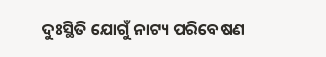ଦୁଃସ୍ଥିତି ଯୋଗୁଁ ନାଟ୍ୟ ପରିବେଷଣ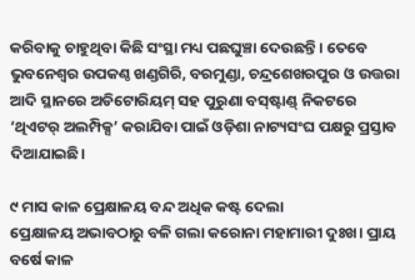କରିବାକୁ ଚାହୁଥିବା କିଛି ସଂସ୍ଥା ମଧ୍ୟ ପଛଘୁଞ୍ଚା ଦେଉଛନ୍ତି। ତେବେ ଭୁବନେଶ୍ବର ଉପକଣ୍ଠ ଖଣ୍ଡଗିରି, ବରମୁଣ୍ଡା, ଚନ୍ଦ୍ରଶେଖରପୁର ଓ ଉତ୍ତରା ଆଦି ସ୍ଥାନରେ ଅଡିଟୋରିୟମ୍‌ ସହ ପୁରୁଣା ବସ୍‌ଷ୍ଟାଣ୍ଡ୍‌ ନିକଟରେ ‘ଥିଏଟର୍‌ ଅଲମ୍ପିକ୍ସ’ କରାଯିବା ପାଇଁ ଓଡ଼ିଶା ନାଟ୍ୟସଂଘ ପକ୍ଷରୁ ପ୍ରସ୍ତାବ ଦିଆଯାଇଛି।

୯ ମାସ କାଳ ପ୍ରେକ୍ଷାଳୟ ବନ୍ଦ ଅଧିକ କଷ୍ଟ ଦେଲା
ପ୍ରେକ୍ଷାଳୟ ଅଭାବଠାରୁ ବଳି ଗଲା କରୋନା ମହାମାରୀ ଦୁଃଖ। ପ୍ରାୟ ବ‌‌‌‌ର୍ଷେ କାଳ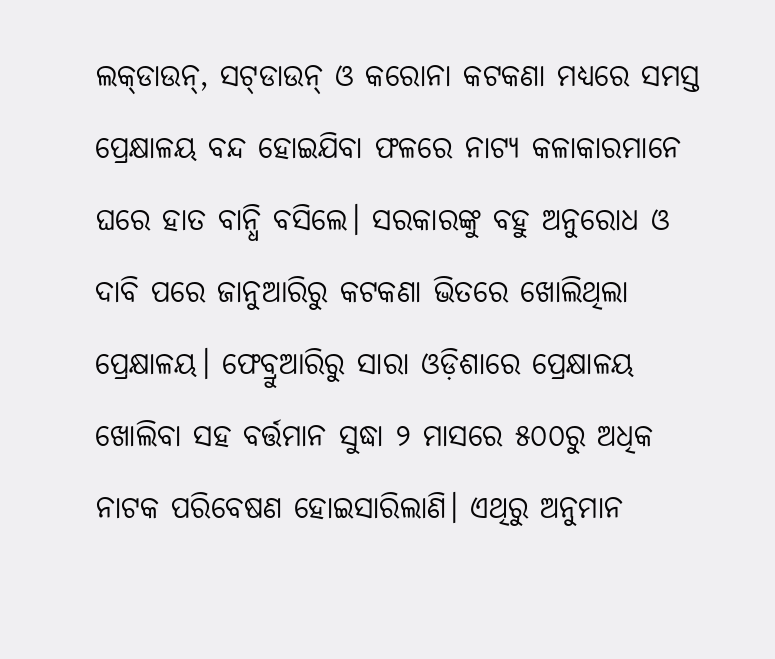ଲକ୍‌ଡାଉନ୍‌, ସଟ୍‌ଡାଉନ୍‌ ଓ କରୋନା କଟକଣା ମଧ୍ୟରେ ସମସ୍ତ ପ୍ରେକ୍ଷାଳୟ ବନ୍ଦ ହୋଇଯିବା ଫଳରେ ନାଟ୍ୟ କଳାକାରମାନେ ଘରେ ହାତ ବାନ୍ଧି ବସିଲେ। ସରକାରଙ୍କୁ ବହୁ ଅନୁରୋଧ ଓ ଦାବି ପରେ ଜାନୁଆରିରୁ କଟକଣା ଭିତରେ ଖୋଲିଥିଲା ପ୍ରେକ୍ଷାଳୟ। ଫେବ୍ରୁଆରିରୁ ସାରା ଓଡ଼ିଶାରେ ପ୍ରେକ୍ଷାଳୟ ଖୋଲିବା ସହ ବର୍ତ୍ତମାନ ସୁଦ୍ଧା ୨ ମାସରେ ୫୦୦ରୁ ଅଧିକ ନା‌ଟକ ପରିବେଷଣ ହୋଇସାରିଲାଣି। ଏଥିରୁ ଅନୁମାନ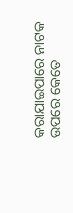କରାଯାଇପାରେ ନାଟକ ଉପରେ କେତେ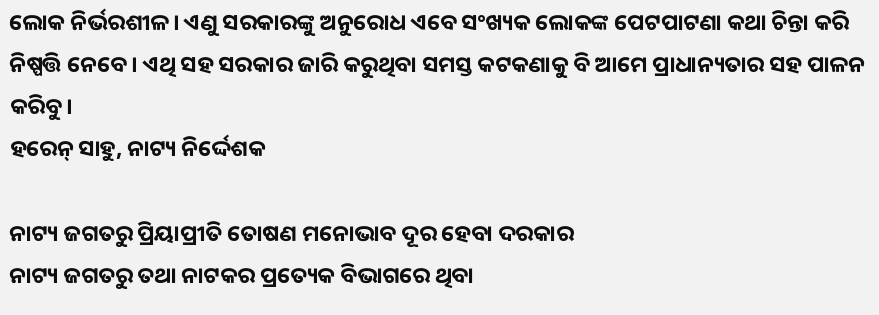ଲୋକ ନିର୍ଭରଶୀଳ। ଏଣୁ ସରକାରଙ୍କୁ ଅନୁରୋଧ ଏବେ ସଂଖ୍ୟକ ଲୋକଙ୍କ ପେଟପାଟଣା କଥା ଚିନ୍ତା କରି ନିଷ୍ପତ୍ତି ନେ‌ବେ। ଏଥି ସହ ସରକାର ଜାରି କରୁଥିବା ସମସ୍ତ କଟକଣାକୁ ବି ଆମେ ପ୍ରାଧାନ୍ୟତାର ସହ ପାଳନ କରିବୁ।
ହରେନ୍‌ ସାହୁ, ନାଟ୍ୟ ନିର୍ଦ୍ଦେଶକ

ନାଟ୍ୟ ଜଗତରୁ ପ୍ରିୟାପ୍ରୀତି ତୋଷଣ ମନୋଭାବ ଦୂର ହେବା ଦରକାର
ନାଟ୍ୟ ଜଗତରୁ ତଥା ନାଟକର ପ୍ରତ୍ୟେକ ବିଭାଗରେ ଥିବା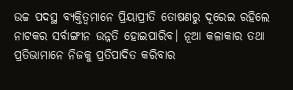ଉଚ୍ଚ ପଦସ୍ଥ ବ୍ୟକ୍ତିତ୍ବମାନେ ପ୍ରିୟାପ୍ରୀତି ତୋଷଣରୁ ଦୂରେଇ ରହିଲେ ନାଟକର ସର୍ବାଙ୍ଗୀନ ଉନ୍ନତି ହୋଇପାରିବ। ନୂଆ କଳାକାର ତଥା ପ୍ରତିଭାମାନେ ନିଜକୁ ପ୍ରତିପାଦିତ କରିବାର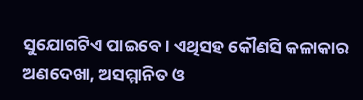ସୁଯୋଗଟିଏ ପାଇବେ। ଏଥିସହ କୌଣସି କଳାକାର ଅଣଦେଖା, ଅସମ୍ମାନିତ ଓ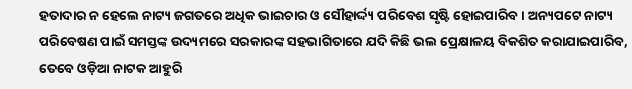ହତାଦାର ନ ହେଲେ ନାଟ୍ୟ ଜଗତରେ ଅଧିକ ଭାଇଚାର ଓ ସୌହାର୍ଦ୍ଦ୍ୟ ପରିବେଶ ସୃଷ୍ଟି ହୋଇପାରିବ। ଅନ୍ୟପଟେ ନା‌ଟ୍ୟ ପରିବେଷଣ ପାଇଁ ସମସ୍ତଙ୍କ ଉଦ୍ୟମରେ ସରକାରଙ୍କ ସହଭାଗିତାରେ ଯଦି କିଛି ଭଲ ପ୍ରେକ୍ଷାଳୟ ବିକଶିତ କରାଯାଇପାରିବ, ତେବେ ଓଡ଼ିଆ ନା‌ଟକ ଆ‌ହୁରି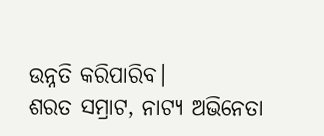ଉନ୍ନତି କରିପାରିବ।
ଶରତ ସମ୍ରାଟ, ନାଟ୍ୟ ଅଭିନେତା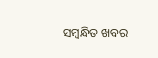ସମ୍ବନ୍ଧିତ ଖବର